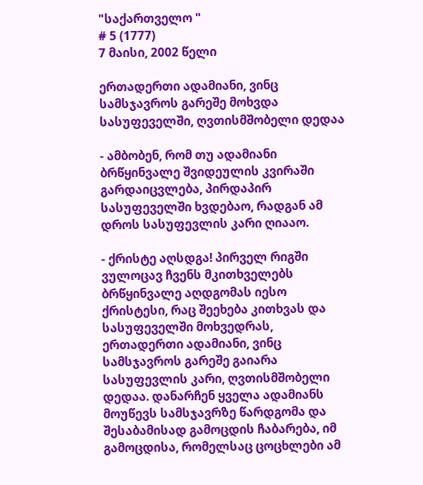"საქართველო "
# 5 (1777)
7 მაისი, 2002 წელი

ერთადერთი ადამიანი, ვინც სამსჯავროს გარეშე მოხვდა სასუფეველში, ღვთისმშობელი დედაა

- ამბობენ, რომ თუ ადამიანი ბრწყინვალე შვიდეულის კვირაში გარდაიცვლება, პირდაპირ სასუფეველში ხვდებაო, რადგან ამ დროს სასუფევლის კარი ღიააო.

- ქრისტე აღსდგა! პირველ რიგში ვულოცავ ჩვენს მკითხველებს ბრწყინვალე აღდგომას იესო ქრისტესი, რაც შეეხება კითხვას და სასუფეველში მოხვედრას, ერთადერთი ადამიანი, ვინც სამსჯავროს გარეშე გაიარა სასუფევლის კარი, ღვთისმშობელი დედაა. დანარჩენ ყველა ადამიანს მოუწევს სამსჯავრზე წარდგომა და შესაბამისად გამოცდის ჩაბარება, იმ გამოცდისა, რომელსაც ცოცხლები ამ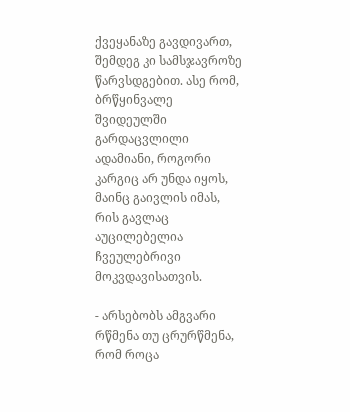ქვეყანაზე გავდივართ, შემდეგ კი სამსჯავროზე წარვსდგებით. ასე რომ, ბრწყინვალე შვიდეულში გარდაცვლილი ადამიანი, როგორი კარგიც არ უნდა იყოს, მაინც გაივლის იმას, რის გავლაც აუცილებელია ჩვეულებრივი მოკვდავისათვის.

- არსებობს ამგვარი რწმენა თუ ცრურწმენა, რომ როცა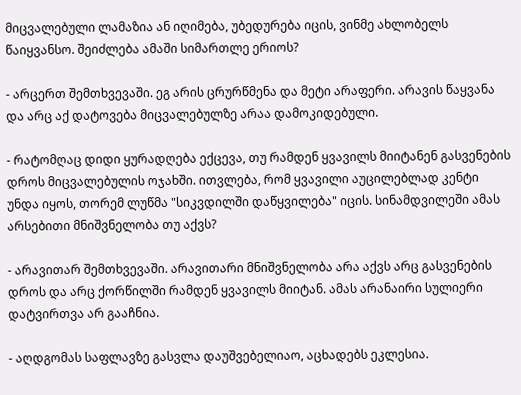მიცვალებული ლამაზია ან იღიმება, უბედურება იცის, ვინმე ახლობელს წაიყვანსო. შეიძლება ამაში სიმართლე ერიოს?

- არცერთ შემთხვევაში. ეგ არის ცრურწმენა და მეტი არაფერი. არავის წაყვანა და არც აქ დატოვება მიცვალებულზე არაა დამოკიდებული.

- რატომღაც დიდი ყურადღება ექცევა, თუ რამდენ ყვავილს მიიტანენ გასვენების დროს მიცვალებულის ოჯახში. ითვლება, რომ ყვავილი აუცილებლად კენტი უნდა იყოს, თორემ ლუწმა "სიკვდილში დაწყვილება" იცის. სინამდვილეში ამას არსებითი მნიშვნელობა თუ აქვს?

- არავითარ შემთხვევაში. არავითარი მნიშვნელობა არა აქვს არც გასვენების დროს და არც ქორწილში რამდენ ყვავილს მიიტან. ამას არანაირი სულიერი დატვირთვა არ გააჩნია.

- აღდგომას საფლავზე გასვლა დაუშვებელიაო, აცხადებს ეკლესია.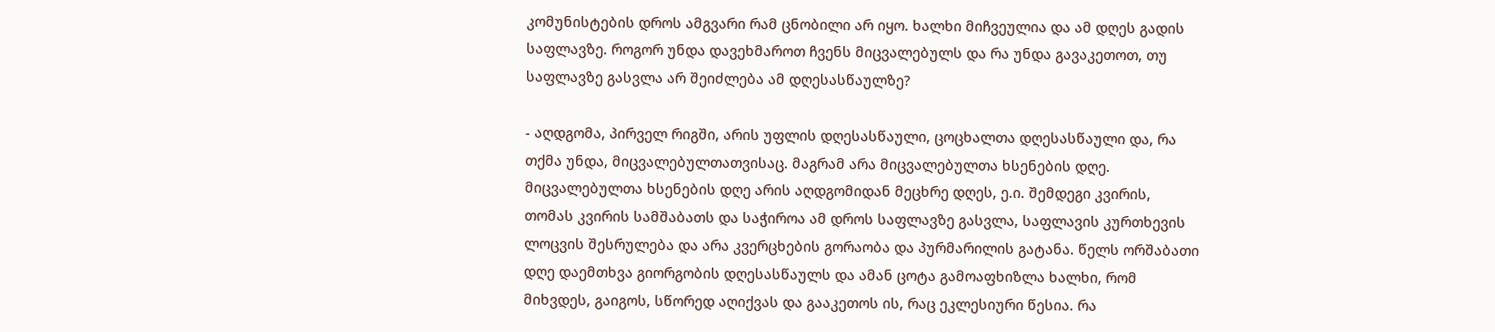კომუნისტების დროს ამგვარი რამ ცნობილი არ იყო. ხალხი მიჩვეულია და ამ დღეს გადის საფლავზე. როგორ უნდა დავეხმაროთ ჩვენს მიცვალებულს და რა უნდა გავაკეთოთ, თუ საფლავზე გასვლა არ შეიძლება ამ დღესასწაულზე?

- აღდგომა, პირველ რიგში, არის უფლის დღესასწაული, ცოცხალთა დღესასწაული და, რა თქმა უნდა, მიცვალებულთათვისაც. მაგრამ არა მიცვალებულთა ხსენების დღე. მიცვალებულთა ხსენების დღე არის აღდგომიდან მეცხრე დღეს, ე.ი. შემდეგი კვირის, თომას კვირის სამშაბათს და საჭიროა ამ დროს საფლავზე გასვლა, საფლავის კურთხევის ლოცვის შესრულება და არა კვერცხების გორაობა და პურმარილის გატანა. წელს ორშაბათი დღე დაემთხვა გიორგობის დღესასწაულს და ამან ცოტა გამოაფხიზლა ხალხი, რომ მიხვდეს, გაიგოს, სწორედ აღიქვას და გააკეთოს ის, რაც ეკლესიური წესია. რა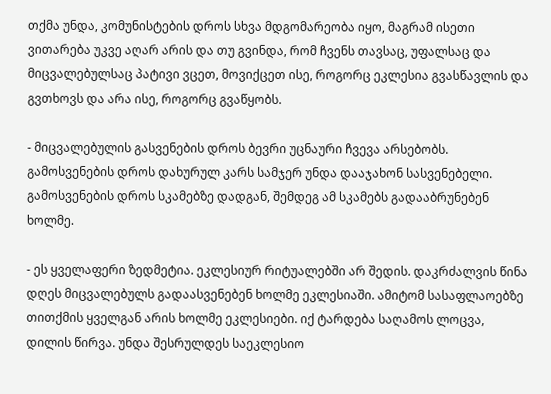თქმა უნდა, კომუნისტების დროს სხვა მდგომარეობა იყო, მაგრამ ისეთი ვითარება უკვე აღარ არის და თუ გვინდა, რომ ჩვენს თავსაც, უფალსაც და მიცვალებულსაც პატივი ვცეთ, მოვიქცეთ ისე, როგორც ეკლესია გვასწავლის და გვთხოვს და არა ისე, როგორც გვაწყობს.

- მიცვალებულის გასვენების დროს ბევრი უცნაური ჩვევა არსებობს. გამოსვენების დროს დახურულ კარს სამჯერ უნდა დააჯახონ სასვენებელი. გამოსვენების დროს სკამებზე დადგან, შემდეგ ამ სკამებს გადააბრუნებენ ხოლმე.

- ეს ყველაფერი ზედმეტია. ეკლესიურ რიტუალებში არ შედის. დაკრძალვის წინა დღეს მიცვალებულს გადაასვენებენ ხოლმე ეკლესიაში. ამიტომ სასაფლაოებზე თითქმის ყველგან არის ხოლმე ეკლესიები. იქ ტარდება საღამოს ლოცვა, დილის წირვა. უნდა შესრულდეს საეკლესიო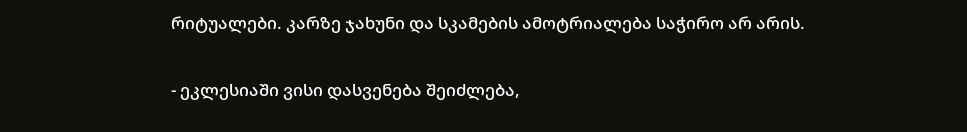რიტუალები. კარზე ჯახუნი და სკამების ამოტრიალება საჭირო არ არის.

- ეკლესიაში ვისი დასვენება შეიძლება,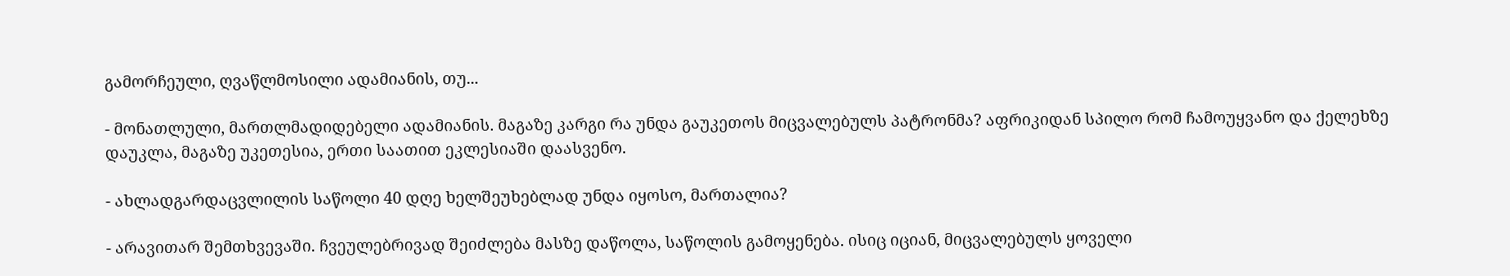გამორჩეული, ღვაწლმოსილი ადამიანის, თუ...

- მონათლული, მართლმადიდებელი ადამიანის. მაგაზე კარგი რა უნდა გაუკეთოს მიცვალებულს პატრონმა? აფრიკიდან სპილო რომ ჩამოუყვანო და ქელეხზე დაუკლა, მაგაზე უკეთესია, ერთი საათით ეკლესიაში დაასვენო.

- ახლადგარდაცვლილის საწოლი 40 დღე ხელშეუხებლად უნდა იყოსო, მართალია?

- არავითარ შემთხვევაში. ჩვეულებრივად შეიძლება მასზე დაწოლა, საწოლის გამოყენება. ისიც იციან, მიცვალებულს ყოველი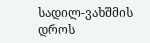სადილ-ვახშმის დროს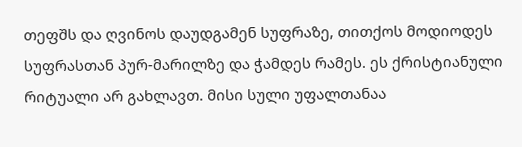თეფშს და ღვინოს დაუდგამენ სუფრაზე, თითქოს მოდიოდეს სუფრასთან პურ-მარილზე და ჭამდეს რამეს. ეს ქრისტიანული რიტუალი არ გახლავთ. მისი სული უფალთანაა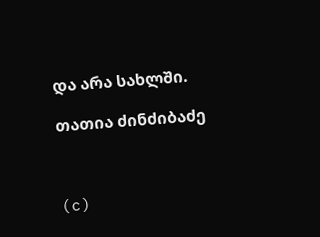და არა სახლში.

თათია ძინძიბაძე



(c)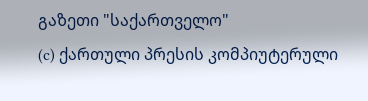გაზეთი "საქართველო"
(c) ქართული პრესის კომპიუტერული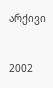არქივი


2002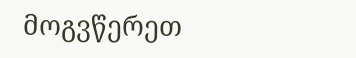მოგვწერეთ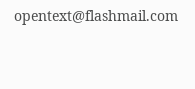opentext@flashmail.com